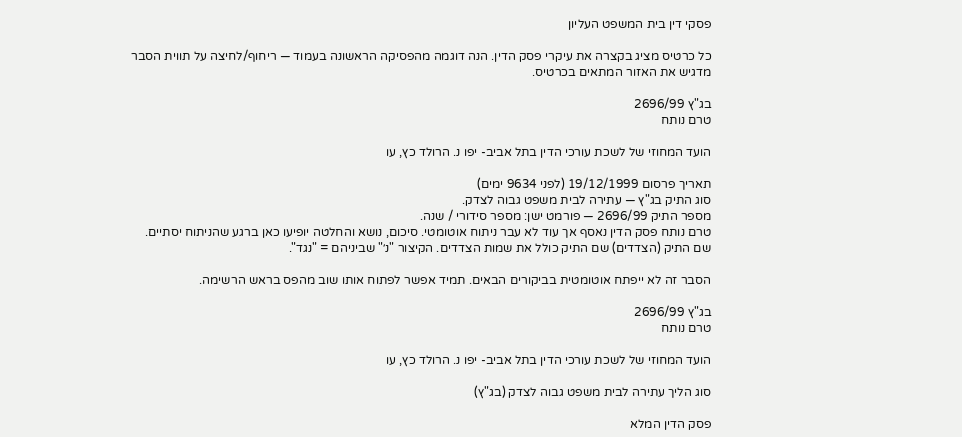פסקי דין בית המשפט העליון

כל כרטיס מציג בקצרה את עיקרי פסק הדין. הנה דוגמה מהפסיקה הראשונה בעמוד — ריחוף/לחיצה על תווית הסבר מדגיש את האזור המתאים בכרטיס.

בג"ץ 2696/99
טרם נותח

הועד המחוזי של לשכת עורכי הדין בתל אביב- יפו נ. הרולד כץ, עו

תאריך פרסום 19/12/1999 (לפני 9634 ימים)
סוג התיק בג"ץ — עתירה לבית משפט גבוה לצדק.
מספר התיק 2696/99 — פורמט ישן: מספר סידורי / שנה.
טרם נותח פסק הדין נאסף אך עוד לא עבר ניתוח אוטומטי. סיכום, נושא והחלטה יופיעו כאן ברגע שהניתוח יסתיים.
שם התיק (הצדדים) שם התיק כולל את שמות הצדדים. הקיצור "נ׳" שביניהם = "נגד".

הסבר זה לא ייפתח אוטומטית בביקורים הבאים. תמיד אפשר לפתוח אותו שוב מהפס בראש הרשימה.

בג"ץ 2696/99
טרם נותח

הועד המחוזי של לשכת עורכי הדין בתל אביב- יפו נ. הרולד כץ, עו

סוג הליך עתירה לבית משפט גבוה לצדק (בג"ץ)

פסק הדין המלא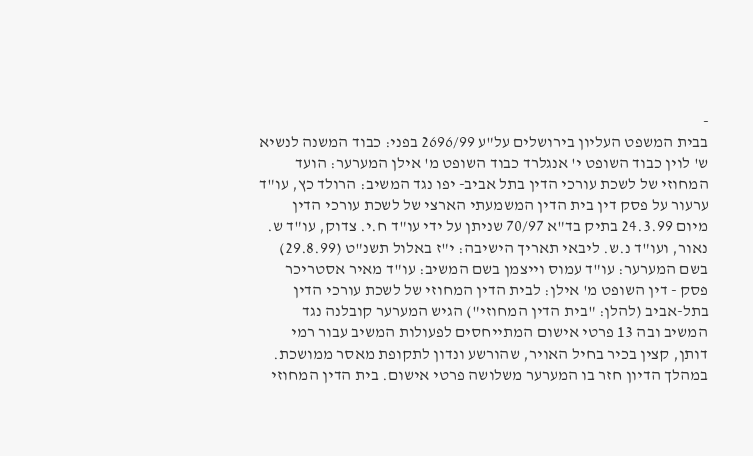-
בבית המשפט העליון בירושלים על"ע 2696/99 בפני: כבוד המשנה לנשיא ש' לוין כבוד השופט י' אנגלרד כבוד השופט מ' אילן המערער: הועד המחוזי של לשכת עורכי הדין בתל אביב- יפו נגד המשיב: הרולד כץ, עו"ד ערעור על פסק דין בית הדין המשמעתי הארצי של לשכת עורכי הדין מיום 24.3.99 בתיק בד"א 70/97 שניתן על ידי עו"ד ח.י. צדוק, עו"ד ש. נאור, ועו"ד נ.ש. ליבאי תאריך הישיבה: י"ז באלול תשנ"ט (29.8.99) בשם המערער: עו"ד עמוס וייצמן בשם המשיב: עו"ד מאיר אסטריכר פסק - דין השופט מ' אילן: לבית הדין המחוזי של לשכת עורכי הדין בתל-אביב (להלן: "בית הדין המחוזי") הגיש המערער קובלנה נגד המשיב ובה 13 פרטי אישום המתייחסים לפעולות המשיב עבור רמי דותן, קצין בכיר בחיל האויר, שהורשע ונדון לתקופת מאסר ממושכת. במהלך הדיון חזר בו המערער משלושה פרטי אישום. בית הדין המחוזי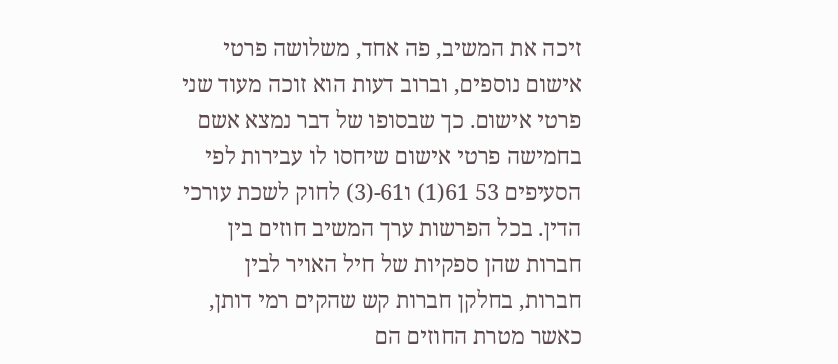זיכה את המשיב, פה אחד, משלושה פרטי אישום נוספים, וברוב דעות הוא זוכה מעוד שני פרטי אישום. כך שבסופו של דבר נמצא אשם בחמישה פרטי אישום שיחסו לו עבירות לפי הסעיפים 53 61(1) ו61-(3) לחוק לשכת עורכי הדין. בכל הפרשות ערך המשיב חוזים בין חברות שהן ספקיות של חיל האויר לבין חברות, בחלקן חברות קש שהקים רמי דותן, כאשר מטרת החוזים הם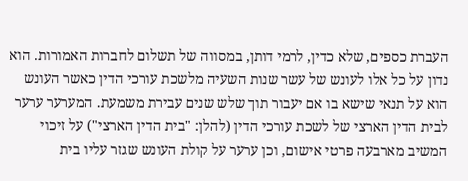העברת כספים, שלא כדין, לרמי דותן, במסווה של תשלום לחברות האמורות. הוא נדון על כל אלו לעונש של עשר שנות השעיה מלשכת עורכי הדין כאשר העונש הוא על תנאי שישא בו אם יעבור תוך שלש שנים עבירת משמעת. המערער ערער לבית הדין הארצי של לשכת עורכי הדין (להלן: "בית הדין הארצי") על זיכוי המשיב מארבעה פרטי אישום, וכן ערער על קולת העונש שגזר עליו בית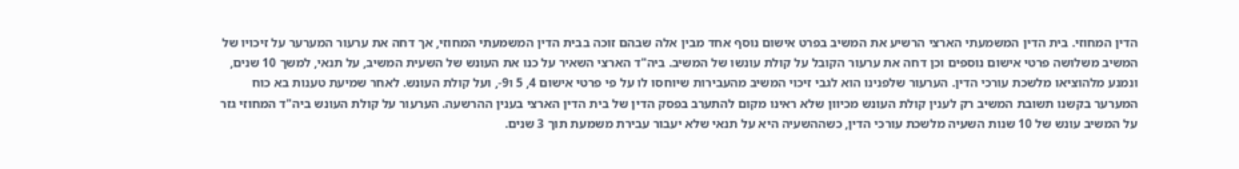הדין המחוזי. בית הדין המשמעתי הארצי הרשיע את המשיב בפרט אישום נוסף אחד מבין אלה שבהם זוכה בבית הדין המשמעתי המחוזי, אך דחה את ערעור המערער על זיכויו של המשיב משלושה פרטי אישום נוספים וכן דחה את ערעור הקובל על קולת עונשו של המשיב. ביה"ד הארצי השאיר על כנו את העונש של השעית המשיב, על תנאי, למשך 10 שנים, ונמנע מלהוציאו מלשכת עורכי הדין. הערעור שלפנינו הוא לגבי זיכוי המשיב מהעבירות שיוחסו לו על פי פרטי אישום 4, 5 ו9-, ועל קולת העונש. לאחר שמיעת טענות בא כוח המערער בקשנו תשובת המשיב רק לענין קולת העונש מכיוון שלא ראינו מקום להתערב בפסק הדין של בית הדין הארצי בענין ההרשעה. הערעור על קולת העונש ביה"ד המחוזי גזר על המשיב עונש של 10 שנות השעיה מלשכת עורכי הדין, כשההשעיה היא על תנאי שלא יעבור עבירת משמעת תוך 3 שנים.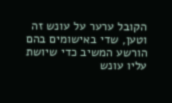הקובל ערער על עונש זה וטען, שדי באישומים בהם הורשע המשיב כדי שיושת עליו עונש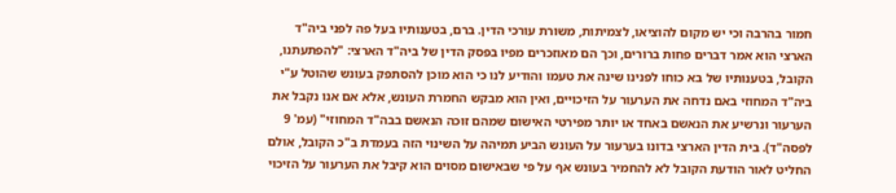חמור בהרבה וכי יש מקום להוציאו, לצמיתות, משורת עורכי הדין. ברם, בטענותיו בעל פה לפני ביה"ד הארצי הוא אמר דברים פחות ברורים, וכך הם מאוזכרים מפיו בפסק הדין של ביה"ד הארצי: "להפתעתנו, הקובל, בטענותיו של בא כוחו לפנינו שינה את טעמו והודיע לנו כי הוא מוכן להסתפק בעונש שהוטל ע"י ביה"ד המחוזי באם נדחה את הערעור על הזיכויים, ואין הוא מבקש החמרת העונש, אלא אם אנו נקבל את הערעור ונרשיע את הנאשם באחד או יותר מפירטי האישום שמהם זוכה הנאשם בבה"ד המחוזי" (עמ' 9 לפסה"ד). בית הדין הארצי בדונו בערעור על העונש הביע תמיהה על השינוי הזה בעמדת ב"כ הקובל, אולם החליט לאור הודעת הקובל לא להחמיר בעונש אף על פי שבאישום מסוים הוא קיבל את הערעור על הזיכוי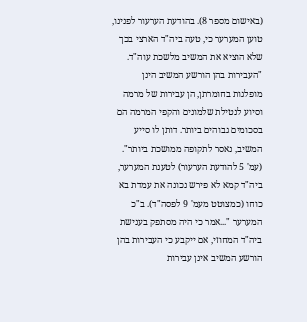(באישום מספר 8). בהודעת הערעור לפנינו, טוען המערער כי, טעה ביה"ד הארצי בכך שלא הוציא את המשיב מלשכת עוה"ד. "העבירות בהן הורשע המשיב הינן מופלגות בחומרתן, הן עבירות של מרמה וסיוע לנטילת שלמונים והקפי המרמה הם בסכומים גבוהים ביותר. דותן לו סייע המשיב, נאסר לתקופה ממושכת ביותר". (עמ' 5 להודעת הערעור) לטענת המערער, ביה"ד קמא לא פירש נכונה את עמדת בא כוחו (כמצוטט מעמ' 9 לפסה"ד). ב"כ המערער "...אמר כי היה מסתפק בענישת ביה"ד המחוזי, אם ייקבע כי העבירות בהן הורשע המשיב אינן עבירות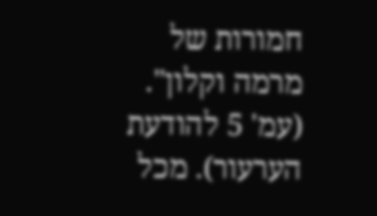חמורות של מרמה וקלון". (עמ' 5 להודעת הערעור). מכל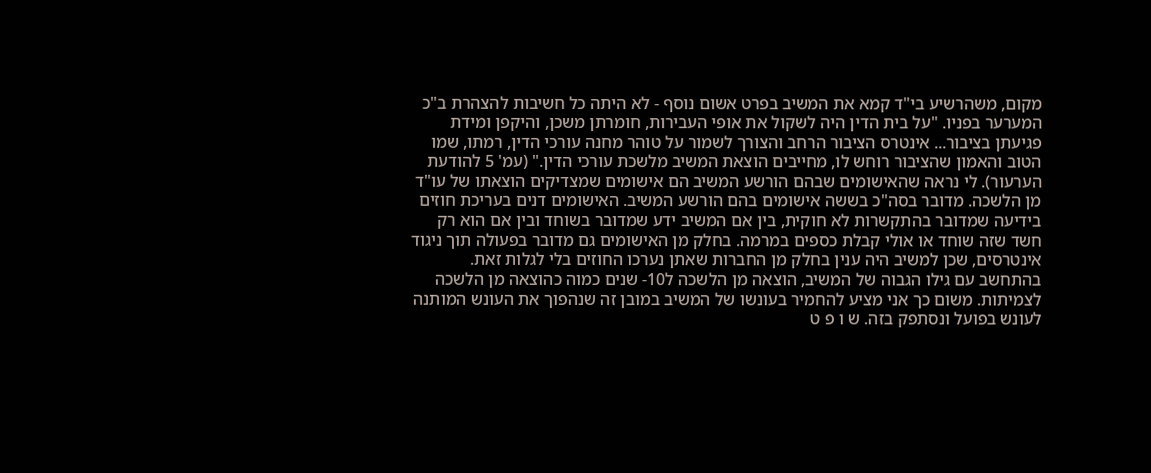מקום, משהרשיע בי"ד קמא את המשיב בפרט אשום נוסף - לא היתה כל חשיבות להצהרת ב"כ המערער בפניו. "על בית הדין היה לשקול את אופי העבירות, חומרתן משכן, והיקפן ומידת פגיעתן בציבור... אינטרס הציבור הרחב והצורך לשמור על טוהר מחנה עורכי הדין, רמתו, שמו הטוב והאמון שהציבור רוחש לו, מחייבים הוצאת המשיב מלשכת עורכי הדין." (עמ' 5 להודעת הערעור). לי נראה שהאישומים שבהם הורשע המשיב הם אישומים שמצדיקים הוצאתו של עו"ד מן הלשכה. מדובר בסה"כ בששה אישומים בהם הורשע המשיב. האישומים דנים בעריכת חוזים בידיעה שמדובר בהתקשרות לא חוקית, בין אם המשיב ידע שמדובר בשוחד ובין אם הוא רק חשד שזה שוחד או אולי קבלת כספים במרמה. בחלק מן האישומים גם מדובר בפעולה תוך ניגוד אינטרסים, שכן למשיב היה ענין בחלק מן החברות שאתן נערכו החוזים בלי לגלות זאת. בהתחשב עם גילו הגבוה של המשיב, הוצאה מן הלשכה ל10- שנים כמוה כהוצאה מן הלשכה לצמיתות. משום כך אני מציע להחמיר בעונשו של המשיב במובן זה שנהפוך את העונש המותנה לעונש בפועל ונסתפק בזה. ש ו פ ט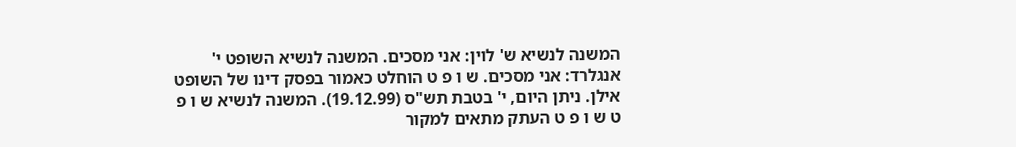המשנה לנשיא ש' לוין: אני מסכים. המשנה לנשיא השופט י' אנגלרד: אני מסכים. ש ו פ ט הוחלט כאמור בפסק דינו של השופט אילן. ניתן היום, י' בטבת תש"ס (19.12.99). המשנה לנשיא ש ו פ ט ש ו פ ט העתק מתאים למקור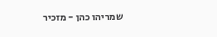שמריהו כהן - מזכיר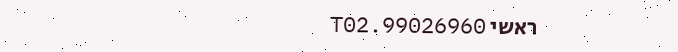ראשי 99026960.T02